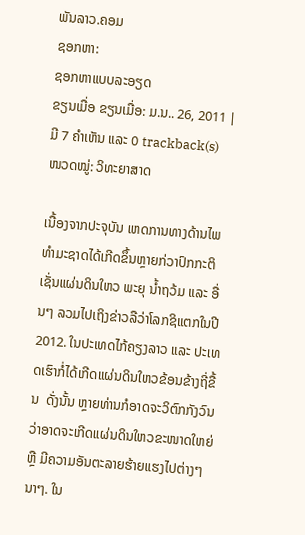ພັນລາວ.ຄອມ
ຊອກຫາ:
ຊອກຫາແບບລະອຽດ
ຂຽນເມື່ອ ຂຽນເມື່ອ: ມ.ນ.. 26, 2011 | ມີ 7 ຄຳເຫັນ ແລະ 0 trackback(s)
ໜວດໝູ່: ວິທະຍາສາດ

ເນື້ອງຈາກປະຈຸບັນ ເຫດການທາງດ້ານໄພທຳມະຊາດໄດ້ເກີດຂຶ້ນຫຼາຍກ່ວາປົກກະຕິ ເຊັ່ນແຜ່ນດິນໃຫວ ພະຍຸ ນ້ຳຖວ້ມ ແລະ ອື່ນໆ ລວມໄປເຖິງຂ່າວລືວ່າໂລກຊິແຕກໃນປີ 2012. ໃນປະເທດໄກ້ຄຽງລາວ ແລະ ປະເທດເຮົາກໍ່ໄດ້ເກີດແຜ່ນດິນໃຫວຂ້ອນຂ້າງຖີ່ຂື້ນ  ດັ່ງນັ້ນ ຫຼາຍທ່ານກໍອາດຈະວິຕົກກັງວົນ ວ່າອາດຈະເກີດແຜ່ນດິນໃຫວຂະໜາດໃຫຍ່ ຫຼື ມີຄວາມອັນຕະລາຍຮ້າຍແຮງໄປຕ່າງໆນາໆ. ໃນ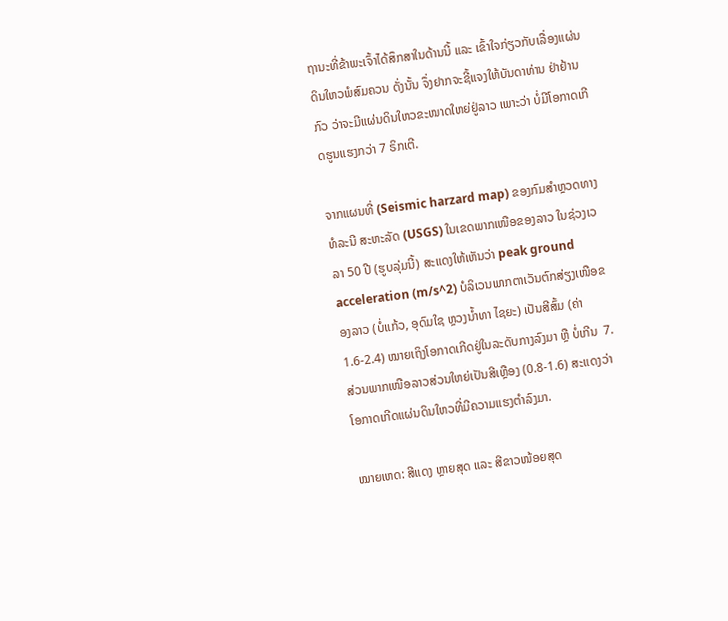ຖານະທີ່ຂ້າພະເຈົ້າໄດ້ສຶກສາໃນດ້ານນີ້ ແລະ ເຂົ້າໃຈກ່ຽວກັບເລື່ອງແຜ່ນດິນໃຫວພໍສົມຄວນ ດັ່ງນັ້ນ ຈຶ່ງຢາກຈະຊີ້ແຈງໃຫ້ບັນດາທ່ານ ຢ່າຢ້ານກົວ ວ່າຈະມີແຜ່ນດິນໃຫວຂະໜາດໃຫຍ່ຢູ່ລາວ ເພາະວ່າ ບໍ່ມີໂອກາດເກີດຮູນແຮງກວ່າ 7 ຣິກເຕີ.

ຈາກແຜນທີ່ (Seismic harzard map) ຂອງກົມສຳຫຼວດທາງທໍລະນີ ສະຫະລັດ (USGS) ໃນເຂດພາກເໜືອຂອງລາວ ໃນຊ່ວງເວລາ 50 ປີ (ຮູບລຸ່ມນີ້) ສະແດງໃຫ້ເຫັນວ່າ peak ground acceleration (m/s^2) ບໍລິເວນພາກຕາເວັນຕົກສ່ຽງເໜືອຂອງລາວ (ບໍ່ແກ້ວ, ອຸດົມໃຊ ຫຼວງນ້ຳທາ ໄຊຍະ) ເປັນສີສົ້ມ (ຄ່າ1.6-2.4) ໝາຍເຖິງໂອກາດເກີດຢູ່ໃນລະດັບກາງລົງມາ ຫຼື ບໍ່ເກີນ  7. ສ່ວນພາກເໜືອລາວສ່ວນໃຫຍ່ເປັນສີເຫຼືອງ (0.8-1.6) ສະແດງວ່າໂອກາດເກີດແຜ່ນດິນໃຫວທີ່ມີຄວາມແຮງຕຳລົງມາ.

ໝາຍເຫດ: ສີແດງ ຫຼາຍສຸດ ແລະ ສີຂາວໜ້ອຍສຸດ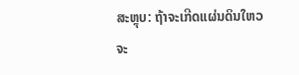ສະຫຼຸບ: ຖ້າຈະເກີດແຜ່ນດິນໃຫວຈະ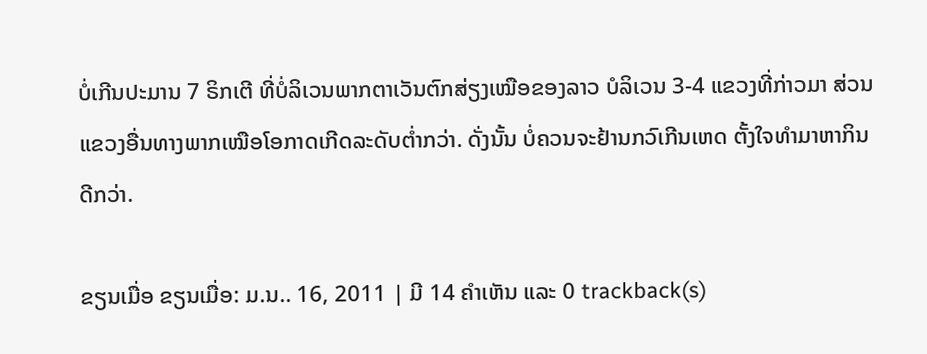ບໍ່ເກີນປະມານ 7 ຣິກເຕີ ທີ່ບໍ່ລິເວນພາກຕາເວັນຕົກສ່ຽງເໝືອຂອງລາວ ບໍລິເວນ 3-4 ແຂວງທີ່ກ່າວມາ ສ່ວນແຂວງອື່ນທາງພາກເໝືອໂອກາດເກີດລະດັບຕ່ຳກວ່າ. ດັ່ງນັ້ນ ບໍ່ຄວນຈະຢ້ານກວົເກີນເຫດ ຕັ້ງໃຈທຳມາຫາກິນ ດີກວ່າ.

ຂຽນເມື່ອ ຂຽນເມື່ອ: ມ.ນ.. 16, 2011 | ມີ 14 ຄຳເຫັນ ແລະ 0 trackback(s)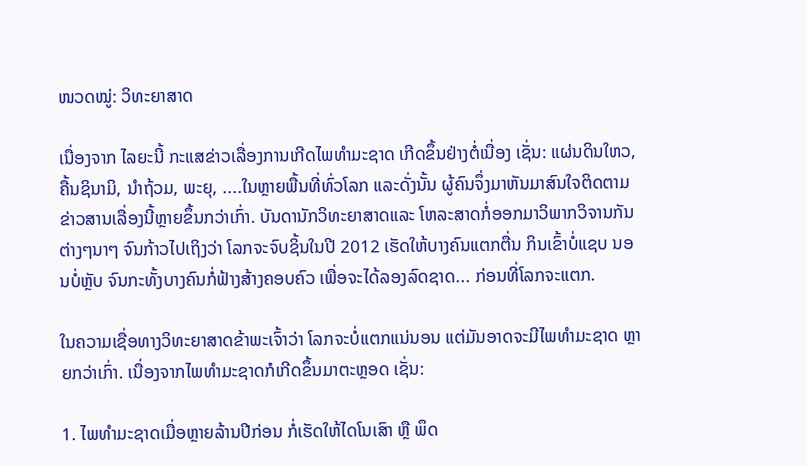ໜວດໝູ່: ວິທະຍາສາດ

ເນື່ອງຈາກ ໄລຍະນີ້ ກະແສຂ່າວເລື່ອງການເກີດໄພທຳມະຊາດ ເກີດຂຶ້ນຢ່າງຕໍ່ເນື່ອງ ເຊັ່ນ: ແຜ່ນດິນໃຫວ, ຄື້ນຊິນາມິ, ນຳຖ້ວມ, ພະຍຸ, ....ໃນຫຼາຍພື້ນທີ່ທົ່ວໂລກ ແລະດັ່ງນັ້ນ ຜູ້ຄົນຈຶ່ງມາຫັນມາສົນໃຈຕິດຕາມຂ່າວສານເລື່ອງນີ້ຫຼາຍຂຶ້ນກວ່າເກົ່າ. ບັນດານັກວິທະຍາສາດແລະ ໂຫລະສາດກໍ່ອອກມາວິພາກວິຈານກັນຕ່າງໆນາໆ ຈົນກ້າວໄປເຖິງວ່າ ໂລກຈະຈົບຊິ້ນໃນປີ 2012 ເຮັດໃຫ້ບາງຄົນແຕກຕື່ນ ກິນເຂົ້າບໍ່ແຊບ ນອນບໍ່ຫຼັບ ຈົນກະທັ້ງບາງຄົນກໍ່ຟ້າງສ້າງຄອບຄົວ ເພື່ອຈະໄດ້ລອງລົດຊາດ... ກ່ອນທີ່ໂລກຈະແຕກ.

ໃນຄວາມເຊື່ອທາງວິທະຍາສາດຂ້າພະເຈົ້າວ່າ ໂລກຈະບໍ່ແຕກແນ່ນອນ ແຕ່ມັນອາດຈະມີໄພທຳມະຊາດ ຫຼາຍກວ່າເກົ່າ. ເນື່ອງຈາກໄພທຳມະຊາດກໍເກີດຂຶ້ນມາຕະຫຼອດ ເຊັ່ນ:

1. ໄພທຳມະຊາດເມື່ອຫຼາຍລ້ານປີກ່ອນ ກໍ່ເຮັດໃຫ້ໄດໂນເສົາ ຫຼື ພຶດ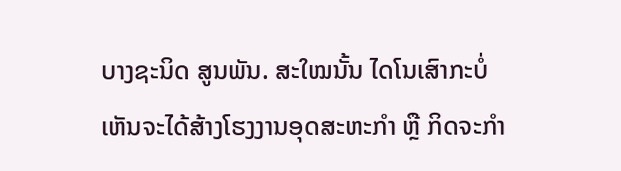ບາງຊະນິດ ສູນພັນ. ສະໃໝນັ້ນ ໄດໂນເສົາກະບໍ່ເຫັນຈະໄດ້ສ້າງໂຮງງານອຸດສະຫະກຳ ຫຼື ກິດຈະກຳ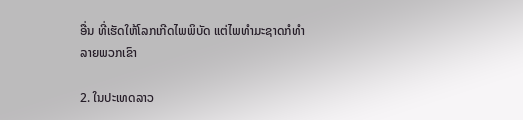ອື່ນ ທີ່ເຮັດໃຫ້ໂລກເກີດໄພພິບັດ ແຕ່ໄພທຳມະຊາດກໍທຳລາຍພວກເຂົາ

2. ໃນປະເທດລາວ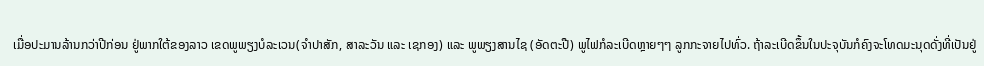ເມື່ອປະມານລ້ານກວ່າປີກ່ອນ ຢູ່ພາກໃຕ້ຂອງລາວ ເຂດພູພຽງບໍລະເວນ(ຈຳປາສັກ, ສາລະວັນ ແລະ ເຊກອງ) ແລະ ພູພຽງສານໄຊ (ອັດຕະປື) ພູໄຟກໍລະເບີດຫຼາຍໆໆ ລູກກະຈາຍໄປທົ່ວ. ຖ້າລະເບີດຂຶ້ນໃນປະຈຸບັນກໍຄົງຈະໂທດມະນຸດດັ່ງທີ່ເປັນຢູ່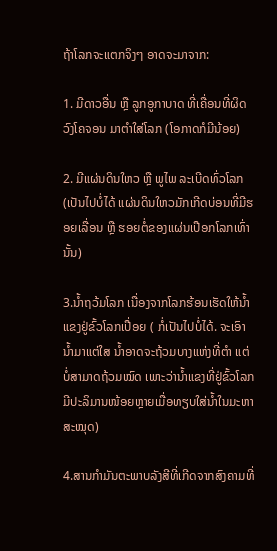ຖ້າໂລກຈະແຕກຈິງໆ ອາດຈະມາຈາກ:

1. ມີດາວອື່ນ ຫຼື ລູກອູກາບາດ ທີ່ເຄື່ອນທີ່ຜິດວົງໂຄຈອນ ມາຕຳໃສ່ໂລກ (ໂອກາດກໍມີນ້ອຍ)

2. ມີແຜ່ນດິນໃຫວ ຫຼື ພູໄພ ລະເບີດທົ່ວໂລກ (ເປັນໄປບໍ່ໄດ້ ແຜ່ນດິນໃຫວມັກເກີດບ່ອນທີ່ມີຮອຍເລື່ອນ ຫຼື ຮອຍຕໍ່ຂອງແຜ່ນເປືອກໂລກເທົ່ານັ້ນ)

3.ນ້ຳຖວ້ມໂລກ ເນື່ອງຈາກໂລກຮ້ອນເຮັດໃຫ້ນ້ຳແຂງຢູ່ຂົ້ວໂລກເປື່ອຍ ( ກໍ່ເປັນໄປບໍ່ໄດ້. ຈະເອົານ້ຳມາແຕ່ໃສ ນ້ຳອາດຈະຖ້ວມບາງແຫ່ງທີ່ຕຳ ແຕ່ບໍ່ສາມາດຖ້ວມໝົດ ເພາະວ່ານ້ຳແຂງທີ່ຢູ່ຂົ້ວໂລກມີປະລິມານໜ້ອຍຫຼາຍເມື່ອທຽບໃສ່ນ້ຳໃນມະຫາສະໝຸດ)

4.ສານກຳມັນຕະພາບລັງສີທີ່ເກີດຈາກສົງຄາມທີ່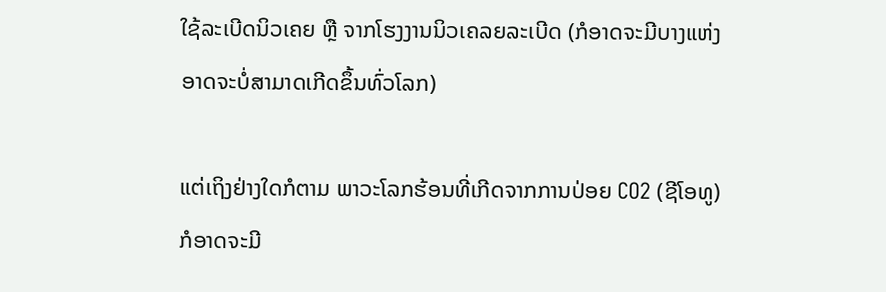ໃຊ້ລະເບີດນິວເຄຍ ຫຼື ຈາກໂຮງງານນິວເຄລຍລະເບີດ (ກໍອາດຈະມີບາງແຫ່ງ ອາດຈະບໍ່ສາມາດເກີດຂຶ້ນທົ່ວໂລກ)

ແຕ່ເຖິງຢ່າງໃດກໍຕາມ ພາວະໂລກຮ້ອນທີ່ເກີດຈາກການປ່ອຍ CO2 (ຊີໂອທູ) ກໍອາດຈະມີ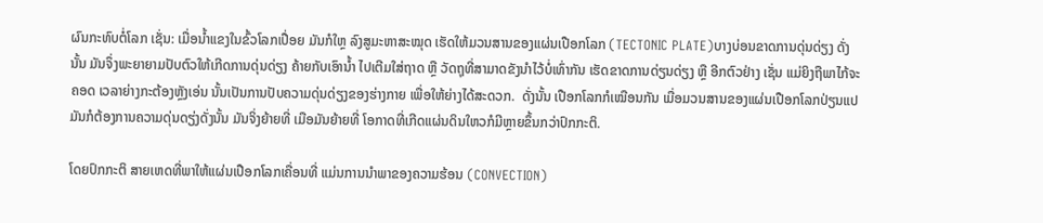ຜົນກະທົບຕໍ່ໂລກ ເຊັ່ນ: ເມື່ອນ້ຳແຂງໃນຂົ້ວໂລກເປື່ອຍ ມັນກໍໃຫຼ ລົງສູມະຫາສະໝຸດ ເຮັດໃຫ້ມວນສານຂອງແຜ່ນເປືອກໂລກ (TECTONIC PLATE)ບາງບ່ອນຂາດການດຸ່ນດ່ຽງ ດັ່ງນັ້ນ ມັນຈຶ່ງພະຍາຍາມປັບຕົວໃຫ້ເກີດການດຸ່ນດ່ຽງ ຄ້າຍກັບເອົານ້ຳ ໄປເຕີມໃສ່ຖາດ ຫຼື ວັດຖຸທີ່ສາມາດຂັງນຳໄວ້ບໍ່ເທົ່າກັນ ເຮັດຂາດການດ່ຽນດ່ຽງ ຫຼື ອີກຕົວຢ່າງ ເຊັ່ນ ແມ່ຍິງຖືພາໄກ້ຈະຄອດ ເວລາຍ່າງກະຕ້ອງຫຼັງເອ່ນ ນັ້ນເປັນການປັບຄວາມດຸ່ນດ່ຽງຂອງຮ່າງກາຍ ເພື່ອໃຫ້ຍ່າງໄດ້ສະດວກ.  ດັ່ງນັ້ນ ເປືອກໂລກກໍເໝືອນກັນ ເມື່ອມວນສານຂອງແຜ່ນເປືອກໂລກປ່ຽນແປ  ມັນກໍຕ້ອງການຄວາມດຸ່ນດຽ່ງດັ່ງນັ້ນ ມັນຈິ່ງຍ້າຍທີ່ ເມືອມັນຍ້າຍທີ່ ໂອກາດທີ່ເກີດແຜ່ນດິນໃຫວກໍມີຫຼາຍຂຶ້ນກວ່າປົກກະຕິ.

ໂດຍປົກກະຕິ ສາຍເຫດທີ່ພາໃຫ້ແຜ່ນເປືອກໂລກເຄື່ອນທີ່ ແມ່ນການນຳພາຂອງຄວາມຮ້ອນ (CONVECTION)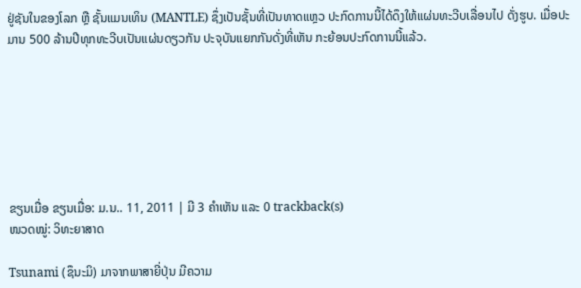ຢູ່ຊັນໃນຂອງໂລກ ຫຼື ຊັ້ນແມນເທິນ (MANTLE) ຊຶ່ງເປັນຊັ້ນທີ່ເປັນທາດແຫຼວ ປະກົດການນີ້ໄດ້ດຶງໃຫ້ແຜ່ນທະວີບເລື່ອນໄປ ດັ່ງຮູບ. ເມື່ອປະມານ 500 ລ້ານປີທຸກທະວີບເປັນແຜ່ນດຽວກັນ ປະຈຸບັນແຍກກັນດັ່ງທີ່ເຫັນ ກະຍ້ອນປະກົດການນີ້ແລ້ວ.







ຂຽນເມື່ອ ຂຽນເມື່ອ: ມ.ນ.. 11, 2011 | ມີ 3 ຄຳເຫັນ ແລະ 0 trackback(s)
ໜວດໝູ່: ວິທະຍາສາດ

Tsunami (ຊຶນະມິ) ມາຈາກພາສາຍີ່ປຸ່ນ ມີຄວາມ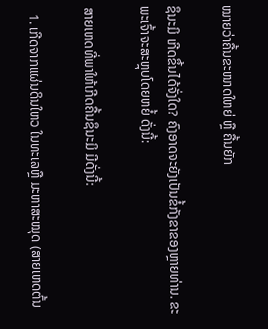ໝາຍວ່າຄື້ນຂະໜາດໃຫຍ່ ຫຼື ຄື້ນຍັກ

ຊຶນະມິ ເກີດຂຶ້ນໄດ້ຈັ່ງໃດ? ຄົງອາດຈະຍັງເປັນຂໍ້ກັງຂາຂອງຫຼາຍທ່ານ. ຂະພະເຈົ້າຈະສະຫຼຸບໂດຍຫຍໍ້ ດັ່ງນີ້:

ສາຍເຫດທີ່ພາໃຫ້ເກີດຄື້ນຊຶນະມິ ມີດັ່ງນີ້:

  1. ເກີດຈາກແຜ່ນດິນໃຫວ ໃນທະເລຫຼື ມະຫາສະໝຸດ (ສາຍເຫດຕົ້ນ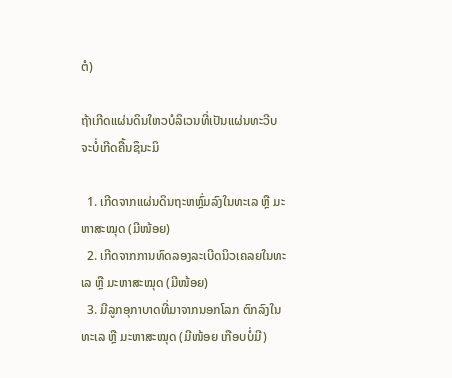ຕໍ)

ຖ້າເກີດແຜ່ນດິນໃຫວບໍລິເວນທີ່ເປັນແຜ່ນທະວີບຈະບໍ່ເກີດຄື້ນຊຶນະມິ

  1. ເກີດຈາກແຜ່ນດິນຖະຫຫຼົ່ມລົງໃນທະເລ ຫຼື ມະຫາສະໝຸດ (ມີໜ້ອຍ)
  2. ເກີດຈາກການທົດລອງລະເບີດນິວເຄລຍໃນທະເລ ຫຼື ມະຫາສະໝຸດ (ມີໜ້ອຍ)
  3. ມີລູກອຸກາບາດທີ່ມາຈາກນອກໂລກ ຕົກລົງໃນທະເລ ຫຼື ມະຫາສະໝຸດ (ມີໜ້ອຍ ເກືອບບໍ່ມີ)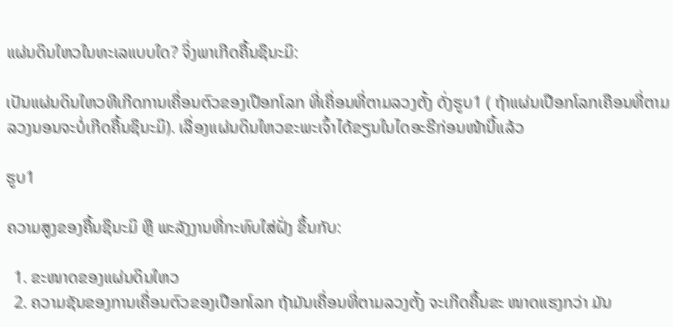ແຜ່ນດິນໃຫວໃນທະເລແບບໃດ? ຈິ່ງພາເກີດຄື້ນຊຶນະມິ:

ເປັນແຜ່ນດິນໃຫວທີເກີດການເຄື່ອນຕົວຂອງເປືອກໂລກ ທີ່ເຄື່ອນທີ່ຕາມລວງຕັ້ງ ດັ່ງຮູບ1 ( ຖ້າແຜ່ນເປືອກໂລກເຄືອນທີ່ຕາມລວງນອນຈະບໍ່ເກີດຄື້ນຊຶນະມິ). ເລື່ອງແຜ່ນດິນໃຫວຂະພະເຈົ້າໄດ້ຂຽນໃນໄດອະຣີກ່ອນໜ້ານີ້ແລ້ວ

ຮູບ1

ຄວາມສູງຂອງຄື້ນຊຶນະມິ ຫຼື ພະລັງງານທີ່ກະທົບໃສ່ຝັ່ງ ຂຶ້ນກັບ:

  1. ຂະໜາດຂອງແຜ່ນດິນໃຫວ
  2. ຄວາມຊັນຂອງການເຄື່ອນຕົວຂອງເປືອກໂລກ ຖ້າມັນເຄື່ອນທີ່ຕາມລວງຕັ້ງ ຈະເກີດຄື້ນຂະ ໜາດແຮງກວ່າ ມັນ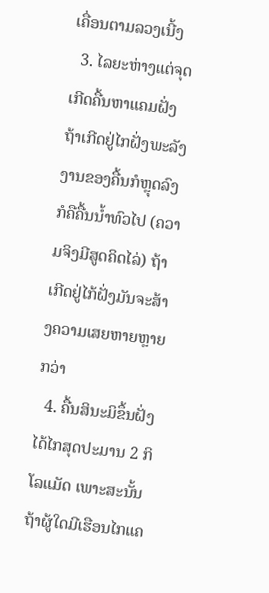ເຄື່ອນຕາມລວງເນີ້ງ
  3. ໄລຍະຫ່າງແຕ່ຈຸດເກີດຄື້ນຫາແຄມຝັ່ງ  ຖ້າເກີດຢູ່ໄກຝັ່ງພະລັງງານຂອງຄື້ນກໍຫຼຸດລົງ ກໍຄືຄື້ນນ້ຳທົວໄປ (ຄວາມຈິງມີສູດຄິດໄລ່) ຖ້າເກີດຢູ່ໄກ້ຝັ່ງມັນຈະສ້າງຄວາມເສຍຫາຍຫຼາຍກວ່າ
  4. ຄື້ນສິນະມິຂຶ້ນຝັ່ງໄດ້ໄກສຸດປະມານ 2 ກິໂລແມັດ ເພາະສະນັ້ນ ຖ້າຜູ້ໃດມີເຮືອນໄກແຄ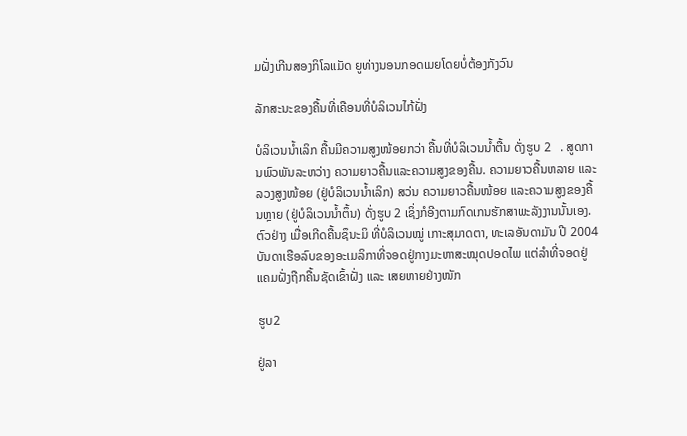ມຝັ່ງເກີນສອງກິໂລແມັດ ຍູທ່າງນອນກອດເມຍໂດຍບໍ່ຕ້ອງກັງວົນ

ລັກສະນະຂອງຄື້ນທີ່ເຄືອນທີ່ບໍລິເວນໄກ້ຝັ່ງ

ບໍລິເວນນ້ຳເລິກ ຄື້ນມີຄວາມສູງໜ້ອຍກວ່າ ຄື້ນທີ່ບໍລິເວນນ້ຳຕື້ນ ດັ່ງຮູບ 2   . ສູດການພົວພັນລະຫວ່າງ ຄວາມຍາວຄື້ນແລະຄວາມສູງຂອງຄື້ນ. ຄວາມຍາວຄື້ນຫລາຍ ແລະ ລວງສູງໜ້ອຍ (ຢູ່ບໍລິເວນນ້ຳເລິກ) ສວ່ນ ຄວາມຍາວຄື້ນໜ້ອຍ ແລະຄວາມສູງຂອງຄື້ນຫຼາຍ (ຢູ່ບໍລິເວນນ້ຳຕຶ້ນ) ດັ່ງຮູບ 2 ເຊິ່ງກໍອີງຕາມກົດເກນຮັກສາພະລັງງານນັ້ນເອງ. ຕົວຢ່າງ ເມື່ອເກີດຄື້ນຊຶນະມິ ທີ່ບໍລິເວນໝູ່ ເກາະສຸມາດຕາ, ທະເລອັນດາມັນ ປີ 2004 ບັນດາເຮືອລົບຂອງອະເມລິກາທີ່ຈອດຢູ່ກາງມະຫາສະໝຸດປອດໄພ ແຕ່ລຳທີ່ຈອດຢູ່ແຄມຝັ່ງຖືກຄື້ນຊັດເຂົ້າຝັ່ງ ແລະ ເສຍຫາຍຢ່າງໜັກ

ຮູບ2

ຢູ່ລາ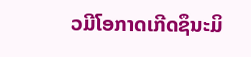ວມີໂອກາດເກີດຊຶນະມິ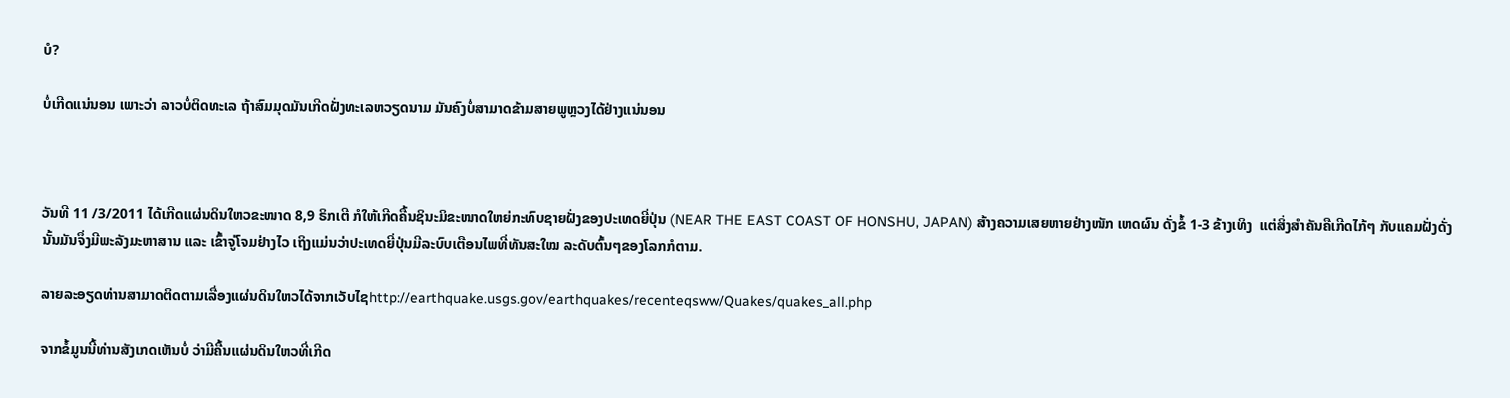ບໍ?

ບໍ່ເກີດແນ່ນອນ ເພາະວ່າ ລາວບໍ່ຕິດທະເລ ຖ້າສົມມຸດມັນເກີດຝັ່ງທະເລຫວຽດນາມ ມັນຄົງບໍ່ສາມາດຂ້າມສາຍພູຫຼວງໄດ້ຢ່າງແນ່ນອນ



ວັນທີ 11 /3/2011 ໄດ້ເກີດແຜ່ນດິນໃຫວຂະໜາດ 8,9 ຣິກເຕີ ກໍໃຫ້ເກີດຄື້ນຊິນະມິຂະໜາດໃຫຍ່ກະທົບຊາຍຝັ່ງຂອງປະເທດຍີ່ປຸ່ນ (NEAR THE EAST COAST OF HONSHU, JAPAN) ສ້າງຄວາມເສຍຫາຍຢ່າງໜັກ ເຫດຜົນ ດັ່ງຂໍ້ 1-3 ຂ້າງເທິງ  ແຕ່ສິ່ງສຳຄັນຄືເກີດໄກ້ໆ ກັບແຄມຝັ່ງດັ່ງນັ້ນມັນຈຶ່ງມີພະລັງມະຫາສານ ແລະ ເຂົ້າຈູ່ໂຈມຢ່າງໄວ ເຖິງແມ່ນວ່າປະເທດຍີ່ປຸ່ນມີລະບົບເຕືອນໄພທີ່ທັນສະໃໝ ລະດັບຕົ້ນໆຂອງໂລກກໍຕາມ.

ລາຍລະອຽດທ່ານສາມາດຕິດຕາມເລື່ອງແຜ່ນດິນໃຫວໄດ້ຈາກເວັບໄຊhttp://earthquake.usgs.gov/earthquakes/recenteqsww/Quakes/quakes_all.php

ຈາກຂໍ້ມູນນີ້ທ່ານສັງເກດເຫັນບໍ່ ວ່າມີຄື້ນແຜ່ນດິນໃຫວທີ່ເກີດ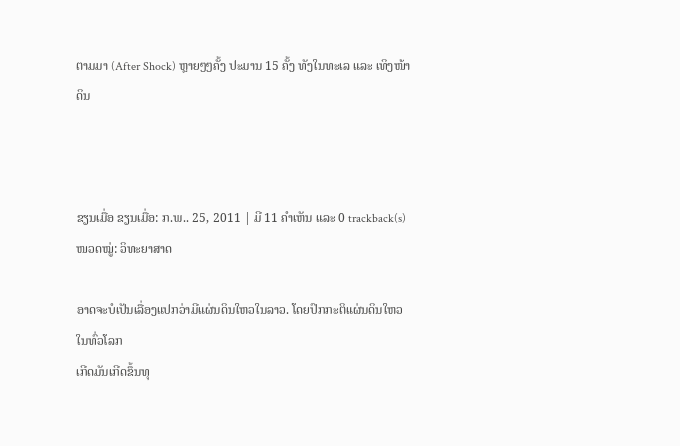ຕາມມາ (After Shock) ຫຼາຍໆໆຄັ້ງ ປະມານ 15 ຄັ້ງ ທັງໃນທະເລ ແລະ ເທິງໜ້າດິນ



ຂຽນເມື່ອ ຂຽນເມື່ອ: ກ.ພ.. 25, 2011 | ມີ 11 ຄຳເຫັນ ແລະ 0 trackback(s)
ໜວດໝູ່: ວິທະຍາສາດ

ອາດຈະບໍເປັນເລື່ອງແປກວ່າມີແຜ່ນດິນໃຫວໃນລາວ. ໂດຍປົກກະຕິແຜ່ນດິນໃຫວໃນທົ່ວໂລກ
ເກີດມັນເກີດຂຶ້ນທຸ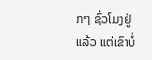ກໆ ຊົ່ວໂມງຢູ່ແລ້ວ ແຕ່ເຂົາບໍ່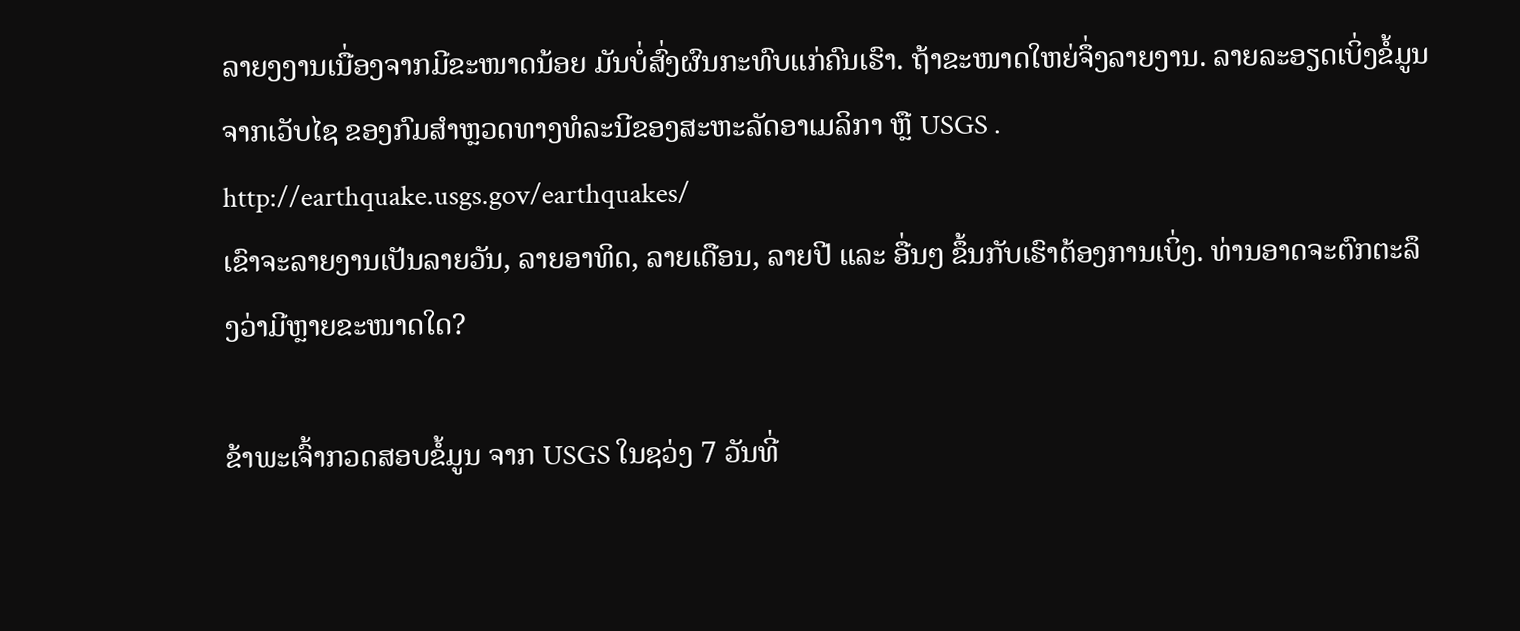ລາຍງງານເນື່ອງຈາກມີຂະໜາດນ້ອຍ ມັນບໍ່ສົ່ງຜົນກະທົບແກ່ຄົນເຮົາ. ຖ້າຂະໜາດໃຫຍ່ຈຶ່ງລາຍງານ. ລາຍລະອຽດເບິ່ງຂໍ້ມູນຈາກເວັບໄຊ ຂອງກົມສຳຫຼວດທາງທໍລະນີຂອງສະຫະລັດອາເມລິກາ ຫຼື USGS . http://earthquake.usgs.gov/earthquakes/
ເຂົາຈະລາຍງານເປັນລາຍວັນ, ລາຍອາທິດ, ລາຍເດືອນ, ລາຍປີ ແລະ ອື່ນໆ ຂຶ້ນກັບເຮົາຕ້ອງການເບິ່ງ. ທ່ານອາດຈະຕົກຕະລຶງວ່າມີຫຼາຍຂະໜາດໃດ?

ຂ້າພະເຈົ້າກວດສອບຂໍ້ມູນ ຈາກ USGS ໃນຊວ່ງ 7 ວັນທີ່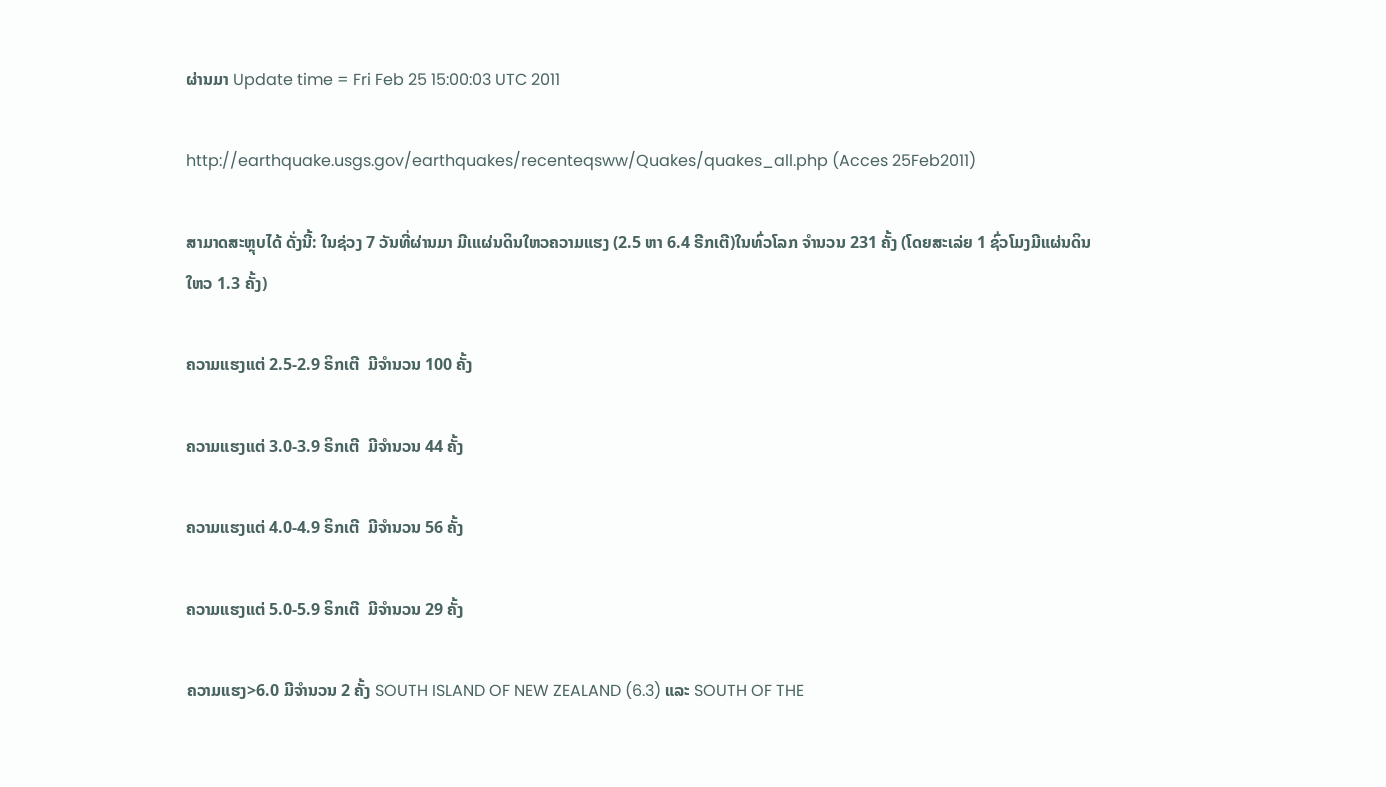ຜ່ານມາ Update time = Fri Feb 25 15:00:03 UTC 2011

http://earthquake.usgs.gov/earthquakes/recenteqsww/Quakes/quakes_all.php (Acces 25Feb2011)

ສາມາດສະຫຼຸບໄດ້ ດັ່ງນີ້: ໃນຊ່ວງ 7 ວັນທີ່ຜ່ານມາ ມີເແຜ່ນດິນໃຫວຄວາມແຮງ (2.5 ຫາ 6.4 ຣີກເຕີ)ໃນທົ່ວໂລກ ຈຳນວນ 231 ຄັ້ງ (ໂດຍສະເລ່ຍ 1 ຊົ່ວໂມງມີແຜ່ນດິນໃຫວ 1.3 ຄັ້ງ)

ຄວາມແຮງແຕ່ 2.5-2.9 ຣິກເຕີ  ມີຈຳນວນ 100 ຄັ້ງ

ຄວາມແຮງແຕ່ 3.0-3.9 ຣິກເຕີ  ມີຈຳນວນ 44 ຄັ້ງ

ຄວາມແຮງແຕ່ 4.0-4.9 ຣິກເຕີ  ມີຈຳນວນ 56 ຄັ້ງ

ຄວາມແຮງແຕ່ 5.0-5.9 ຣິກເຕີ  ມີຈຳນວນ 29 ຄັ້ງ

ຄວາມແຮງ>6.0 ມີຈຳນວນ 2 ຄັ້ງ SOUTH ISLAND OF NEW ZEALAND (6.3) ແລະ SOUTH OF THE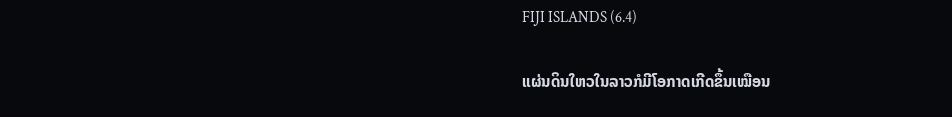FIJI ISLANDS (6.4)

ແຜ່ນດິນໃຫວໃນລາວກໍມີໂອກາດເກີດຂຶ້ນເໝືອນ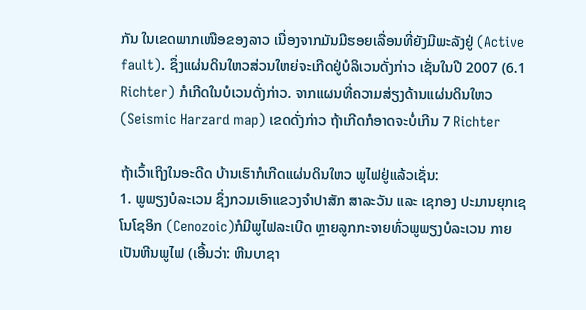ກັນ ໃນເຂດພາກເໜືອຂອງລາວ ເນື່ອງຈາກມັນມີຮອຍເລື່ອນທີ່ຍັງມີພະລັງຢູ່ (Active fault). ຊຶ່ງແຜ່ນດິນໃຫວສ່ວນໃຫຍ່ຈະເກີດຢູ່ບໍລິເວນດັ່ງກ່າວ ເຊັ່ນໃນປີ 2007 (6.1 Richter) ກໍເກີດໃນບໍເວນດັ່ງກ່າວ. ຈາກແຜນທີ່ຄວາມສ່ຽງດ້ານແຜ່ນດິນໃຫວ (Seismic Harzard map) ເຂດດັ່ງກ່າວ ຖ້າເກີດກໍອາດຈະບໍ່ເກີນ 7 Richter

ຖ້າເວົ້າເຖິງໃນອະດີດ ບ້ານເຮົາກໍເກີດແຜ່ນດິນໃຫວ ພູໄຟຢູ່ແລ້ວເຊັ່ນ:
1. ພູພຽງບໍລະເວນ ຊຶ່ງກວມເອົາແຂວງຈຳປາສັກ ສາລະວັນ ແລະ ເຊກອງ ປະມານຍຸກເຊໂນໂຊອິກ (Cenozoic)ກໍມີພູໄຟລະເບີດ ຫຼາຍລູກກະຈາຍທົ່ວພູພຽງບໍລະເວນ ກາຍເປັນຫີນພູໄຟ (ເອີ້ນວ່າ: ຫີນບາຊາ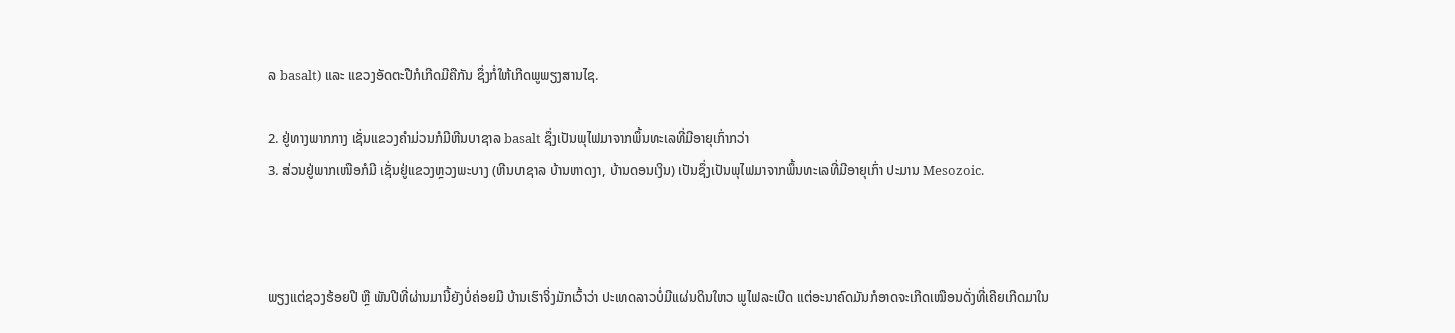ລ basalt) ແລະ ແຂວງອັດຕະປືກໍເກີດມີຄືກັນ ຊຶ່ງກໍ່ໃຫ້ເກີດພູພຽງສານໄຊ.

2. ຢູ່ທາງພາກກາງ ເຊັ່ນແຂວງຄຳມ່ວນກໍມີຫີນບາຊາລ basalt ຊຶ່ງເປັນພຸໄຟມາຈາກພຶ້ນທະເລທີ່ມີອາຍຸເກົ່າກວ່າ
3. ສ່ວນຢູ່ພາກເໜືອກໍມີ ເຊັ່ນຢູ່ແຂວງຫຼວງພະບາງ (ຫີນບາຊາລ ບ້ານຫາດງາ, ບ້ານດອນເງິນ) ເປັນຊຶ່ງເປັນພຸໄຟມາຈາກພຶ້ນທະເລທີ່ມີອາຍຸເກົ່າ ປະມານ Mesozoic.



ພຽງແຕ່ຊວງຮ້ອຍປີ ຫຼື ພັນປີທີ່ຜ່ານມານີ້ຍັງບໍ່ຄ່ອຍມີ ບ້ານເຮົາຈິ່ງມັກເວົ້າວ່າ ປະເທດລາວບໍ່ມີແຜ່ນດິນໃຫວ ພູໄຟລະເບີດ ແຕ່ອະນາຄົດມັນກໍອາດຈະເກີດເໝືອນດັ່ງທີ່ເຄີຍເກີດມາໃນ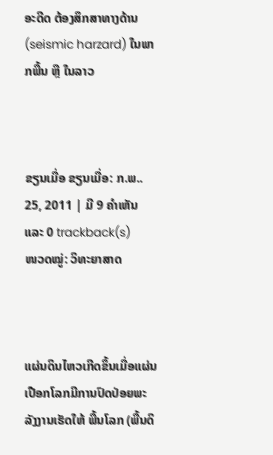ອະດີດ ຕ້ອງສຶກສາທາງດ້ານ (seismic harzard) ໃນພາກພື້ນ ຫຼື ໃນລາວ



ຂຽນເມື່ອ ຂຽນເມື່ອ: ກ.ພ.. 25, 2011 | ມີ 9 ຄຳເຫັນ ແລະ 0 trackback(s)
ໜວດໝູ່: ວິທະຍາສາດ



ແຜ່ນດິນໄຫວເກີດຂຶ້ນເມື່ອແຜ່ນເປືອກໂລກມີການປົດປ່ອຍພະລັງງານເຮັດໃຫ້ ພື້ນໂລກ (ພື້ນດິ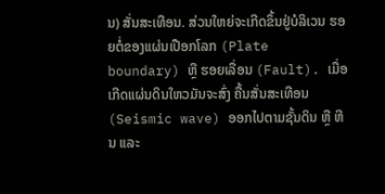ນ) ສັ່ນສະເທືອນ. ສ່ວນໃຫຍ່ຈະເກີດຂຶ້ນຢູ່ບໍລິເວນ ຮອຍຕໍ່ຂອງແຜ່ນເປືອກໂລກ (Plate boundary) ຫຼື ຮອຍເລື່ອນ (Fault). ເມື່ອເກີດແຜ່ນດິນໃຫວມັນຈະສົ່ງ ຄື້ນສັ່ນສະເທືອນ (Seismic wave) ອອກໄປຕາມຊັ້ນດິນ ຫຼື ຫີນ ແລະ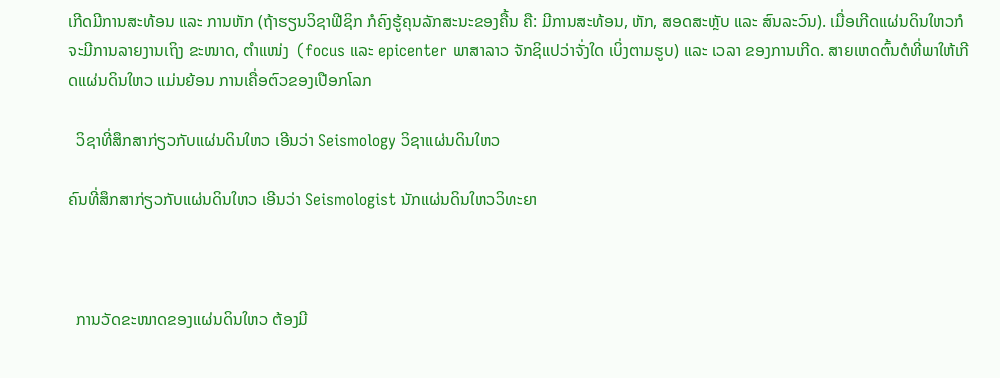ເກີດມີການສະທ້ອນ ແລະ ການຫັກ (ຖ້າຮຽນວິຊາຟີຊິກ ກໍຄົງຮູ້ຄຸນລັກສະນະຂອງຄື້ນ ຄື: ມີການສະທ້ອນ, ຫັກ, ສອດສະຫຼັບ ແລະ ສົນລະວົນ). ເມື່ອເກີດແຜ່ນດິນໃຫວກໍຈະມີການລາຍງານເຖິງ ຂະໜາດ, ຕຳແໜ່ງ  (focus ແລະ epicenter ພາສາລາວ ຈັກຊິແປວ່າຈັ່ງໃດ ເບິ່ງຕາມຮູບ) ແລະ ເວລາ ຂອງການເກີດ. ສາຍເຫດຕົ້ນຕໍທີ່ພາໃຫ້ເກີດແຜ່ນດິນໃຫວ ແມ່ນຍ້ອນ ການເຄື່ອຕົວຂອງເປືອກໂລກ

  ວິຊາທີ່ສຶກສາກ່ຽວກັບແຜ່ນດິນໃຫວ ເອີນວ່າ Seismology ວິຊາແຜ່ນດິນໃຫວ

ຄົນທີ່ສຶກສາກ່ຽວກັບແຜ່ນດິນໃຫວ ເອີນວ່າ Seismologist ນັກແຜ່ນດິນໃຫວວິທະຍາ



  ການວັດຂະໜາດຂອງແຜ່ນດິນໃຫວ ຕ້ອງມີ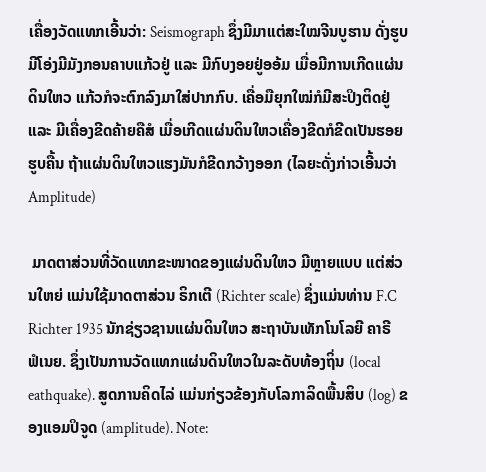ເຄື່ອງວັດແທກເອີ້ນວ່າ: Seismograph ຊຶ່ງມີມາແຕ່ສະໃໝຈີນບູຮານ ດັ່ງຮູບ ມີໂອ່ງມີມັງກອນຄາບແກ້ວຢູ່ ແລະ ມີກົບງອຍຢູ່ອອ້ມ ເມື່ອມີການເກີດແຜ່ນດິນໃຫວ ແກ້ວກໍຈະຕົກລົງມາໃສ່ປາກກົບ. ເຄື່ອມືຍຸກໃໝ່ກໍມີສະປິງຕິດຢູ່ ແລະ ມີເຄື່ອງຂີດຄ້າຍຄືສໍ ເມື່ອເກີດແຜ່ນດິນໃຫວເຄື່ອງຂີດກໍຂີດເປັນຮອຍຮູບຄື້ນ ຖ້າແຜ່ນດິນໃຫວແຮງມັນກໍຂີດກວ້າງອອກ (ໄລຍະດັ່ງກ່າວເອີ້ນວ່າ Amplitude)

 ມາດຕາສ່ວນທີ່ວັດແທກຂະໜາດຂອງແຜ່ນດິນໃຫວ ມີຫຼາຍແບບ ແຕ່ສ່ວນໃຫຍ່ ແມ່ນໃຊ້ມາດຕາສ່ວນ ຣິກເຕີ (Richter scale) ຊຶ່ງແມ່ນທ່ານ F.C Richter 1935 ນັກຊ່ຽວຊານແຜ່ນດິນໃຫວ ສະຖາບັນເທັກໂນໂລຍີ ຄາຣີຟໍເນຍ. ຊຶ່ງເປັນການວັດແທກແຜ່ນດິນໃຫວໃນລະດັບທ້ອງຖິ່ນ (local eathquake). ສູດການຄິດໄລ່ ແມ່ນກ່ຽວຂ້ອງກັບໂລກາລິດພື້ນສິບ (log) ຂອງແອມປິຈູດ (amplitude). Note: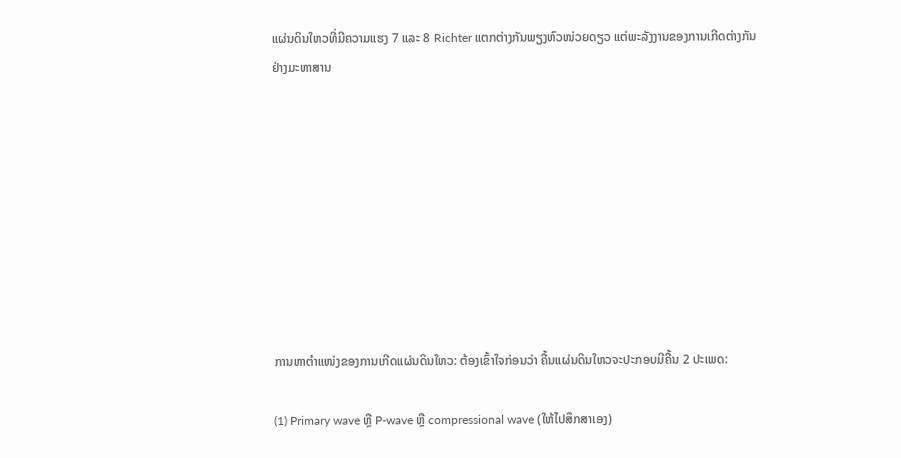ແຜ່ນດິນໃຫວທີ່ມີຄວາມແຮງ 7 ແລະ 8 Richter ແຕກຕ່າງກັນພຽງຫົວໜ່ວຍດຽວ ແຕ່ພະລັງງານຂອງການເກີດຕ່າງກັນຢ່າງມະຫາສານ









ການຫາຕຳແໜ່ງຂອງການເກີດແຜ່ນດິນໃຫວ: ຕ້ອງເຂົ້າໃຈກ່ອນວ່າ ຄື້ນແຜ່ນດິນໃຫວຈະປະກອບມີຄື້ນ 2 ປະເພດ:

(1) Primary wave ຫຼື P-wave ຫຼື compressional wave (ໃຫ້ໄປສຶກສາເອງ)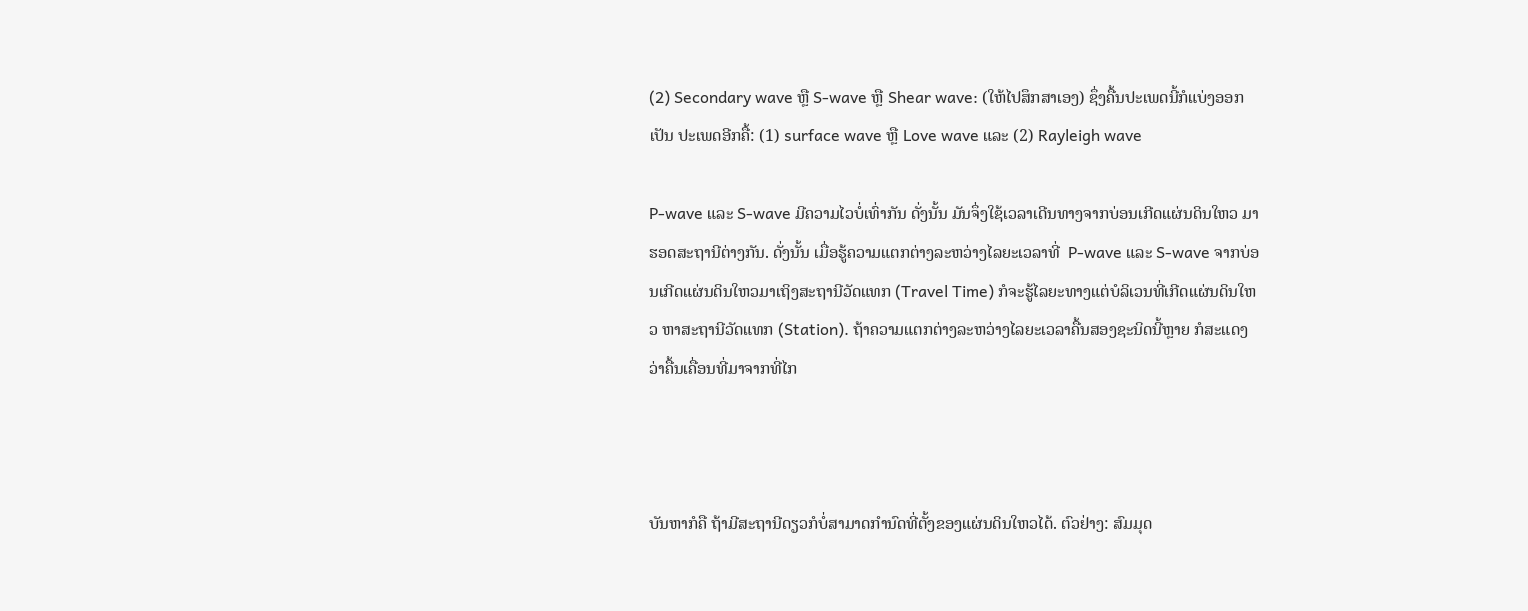(2) Secondary wave ຫຼື S-wave ຫຼື Shear wave: (ໃຫ້ໄປສຶກສາເອງ) ຊຶ່ງຄື້ນປະເພດນີ້ກໍແບ່ງອອກເປັນ ປະເພດອີກຄື້: (1) surface wave ຫຼື Love wave ແລະ (2) Rayleigh wave

P-wave ແລະ S-wave ມີຄວາມໄວບໍ່ເທົ່າກັນ ດັ່ງນັ້ນ ມັນຈຶ່ງໃຊ້ເວລາເດີນທາງຈາກບ່ອນເກີດແຜ່ນດິນໃຫວ ມາຮອດສະຖານີຕ່າງກັນ. ດັ່ງນັ້ນ ເມື່ອຮູ້ຄວາມແຕກຕ່າງລະຫວ່າງໄລຍະເວລາທີ່  P-wave ແລະ S-wave ຈາກບ່ອນເກີດແຜ່ນດິນໃຫວມາເຖິງສະຖານີວັດແທກ (Travel Time) ກໍຈະຮູ້ໄລຍະທາງແຕ່ບໍລິເວນທີ່ເກີດແຜ່ນດິນໃຫວ ຫາສະຖານີວັດແທກ (Station). ຖ້າຄວາມແຕກຕ່າງລະຫວ່າງໄລຍະເວລາຄື້ນສອງຊະນິດນີ້ຫຼາຍ ກໍສະແດງວ່າຄື້ນເຄື່ອນທີ່ມາຈາກທີ່ໄກ



ບັນຫາກໍຄື ຖ້າມີສະຖານີດຽວກໍບໍ່ສາມາດກຳນົດທີ່ຕັ້ງຂອງແຜ່ນດິນໃຫວໄດ້. ຕົວຢ່າງ: ສົມມຸດ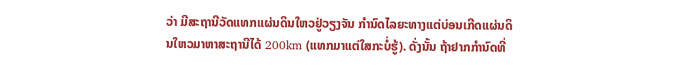ວ່າ ມີສະຖານີວັດແທກແຜ່ນດິນໃຫວຢູ່ວຽງຈັນ ກຳນົດໄລຍະທາງແຕ່ບ່ອນເກີດແຜ່ນດິນໃຫວມາຫາສະຖານີໄດ້ 200km (ແທກມາແຕ່ໃສກະບໍ່ຮູ້). ດັ່ງນັ້ນ ຖ້າຢາກກຳນົດທີ່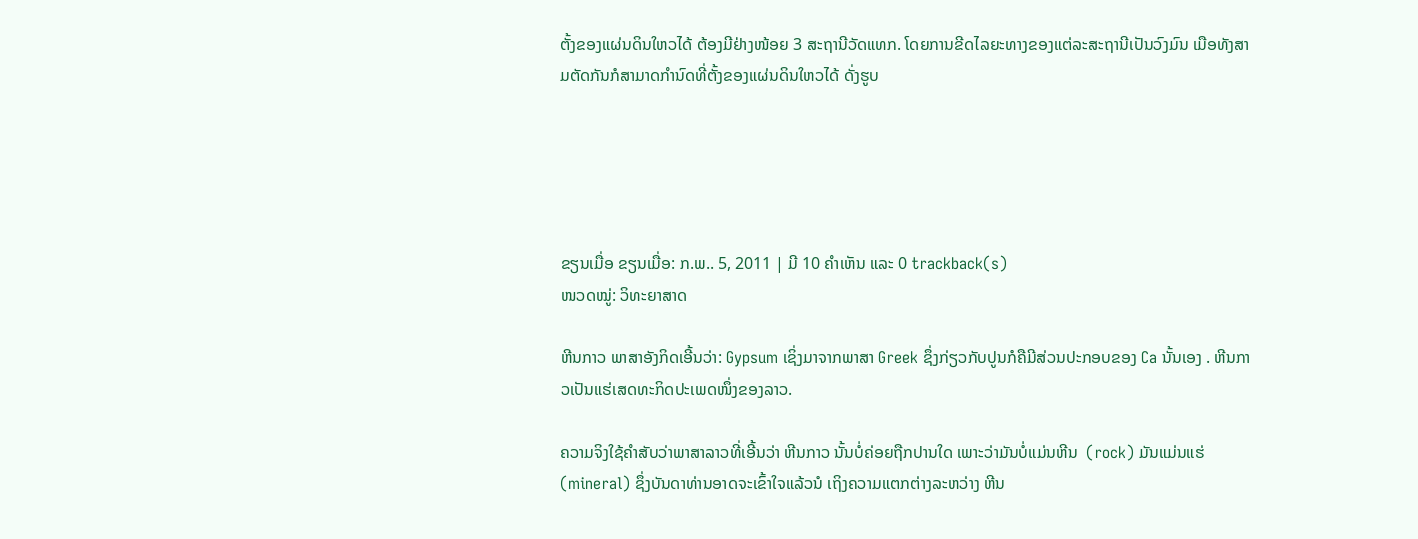ຕັ້ງຂອງແຜ່ນດິນໃຫວໄດ້ ຕ້ອງມີຢ່າງໜ້ອຍ 3 ສະຖານີວັດແທກ. ໂດຍການຂີດໄລຍະທາງຂອງແຕ່ລະສະຖານີເປັນວົງມົນ ເມືອທັງສາມຕັດກັນກໍສາມາດກຳນົດທີ່ຕັ້ງຂອງແຜ່ນດິນໃຫວໄດ້ ດັ່ງຮູບ





ຂຽນເມື່ອ ຂຽນເມື່ອ: ກ.ພ.. 5, 2011 | ມີ 10 ຄຳເຫັນ ແລະ 0 trackback(s)
ໜວດໝູ່: ວິທະຍາສາດ

ຫີນກາວ ພາສາອັງກິດເອີ້ນວ່າ: Gypsum ເຊິ່ງມາຈາກພາສາ Greek ຊຶ່ງກ່ຽວກັບປູນກໍຄືມີສ່ວນປະກອບຂອງ Ca ນັ້ນເອງ . ຫີນກາວເປັນແຮ່ເສດທະກິດປະເພດໜຶ່ງຂອງລາວ.

ຄວາມຈິງໃຊ້ຄຳສັບວ່າພາສາລາວທີ່ເອີ້ນວ່າ ຫີນກາວ ນັ້ນບໍ່ຄ່ອຍຖືກປານໃດ ເພາະວ່າມັນບໍ່ແມ່ນຫີນ  (rock) ມັນແມ່ນແຮ່ (mineral) ຊຶ່ງບັນດາທ່ານອາດຈະເຂົ້າໃຈແລ້ວນໍ ເຖິງຄວາມແຕກຕ່າງລະຫວ່າງ ຫີນ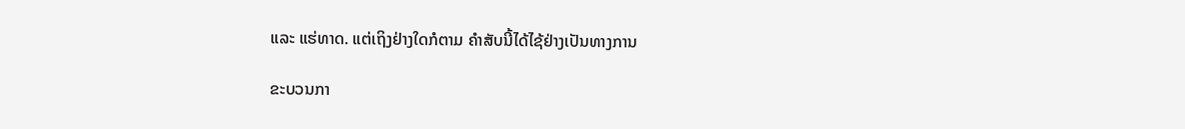ແລະ ແຮ່ທາດ. ແຕ່ເຖິງຢ່າງໃດກໍຕາມ ຄຳສັບນີ້ໄດ້ໄຊ້ຢ່າງເປັນທາງການ

ຂະບວນກາ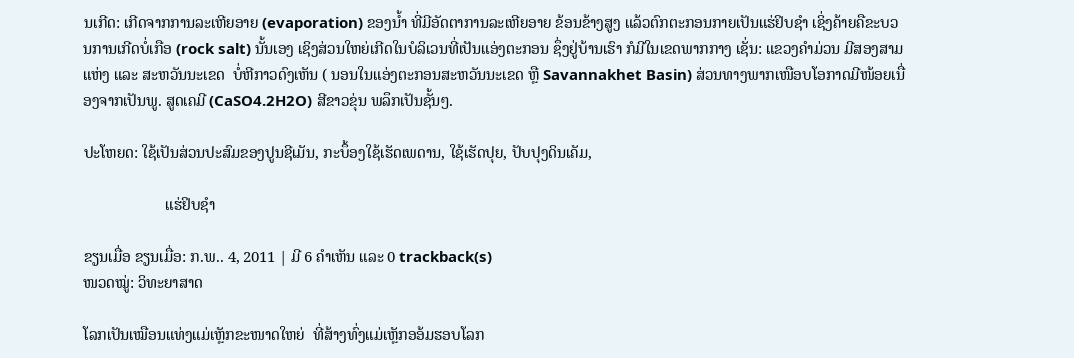ນເກີດ: ເກີດຈາກການລະເຫີຍອາຍ (evaporation) ຂອງນ້ຳ ທີ່ມີອັດຕາການລະເຫີຍອາຍ ຂ້ອນຂ້າງສູງ ແລ້ວຕົກຕະກອນກາຍເປັນແຮ່ຢິບຊຳ ເຊິ່ງຄ້າຍຄືຂະບວນການເກີດບໍ່ເກືອ (rock salt) ນັ້ນເອງ ເຊິງສ່ວນໃຫຍ່ເກີດໃນບໍລິເວນທີ່ເປັນແອ່ງຕະກອນ ຊຶ່ງຢູ່ບ້ານເຮົາ ກໍມີໃນເຂດພາກກາງ ເຊັ່ນ: ແຂວງຄຳມ່ວນ ມີສອງສາມແຫ່ງ ແລະ ສະຫວັນນະເຂດ  ບໍ່ຫີກາວດົງເຫັນ ( ນອນໃນແອ່ງຕະກອນສະຫວັນນະເຂດ ຫຼື Savannakhet Basin) ສ່ວນທາງພາກເໜືອບໂອກາດມີໜ້ອຍເນື່ອງຈາກເປັນພູ. ສູດເຄມີ (CaSO4.2H2O) ສີຂາວຂຸ່ນ ພລຶກເປັນຊັ້ນໆ.

ປະໂຫຍດ: ໃຊ້ເປັນສ່ວນປະສົມຂອງປູນຊີເມັນ, ກະບຶ້ອງໃຊ້ເຮັດເພດານ, ໃຊ້ເຮັດປຸຍ, ປັບປຸງດິນເຄັມ,

                     ແຮ່ຢິບຊຳ

ຂຽນເມື່ອ ຂຽນເມື່ອ: ກ.ພ.. 4, 2011 | ມີ 6 ຄຳເຫັນ ແລະ 0 trackback(s)
ໜວດໝູ່: ວິທະຍາສາດ

ໂລກເປັນເໝືອນແທ່ງແມ່ເຫຼັກຂະໜາດໃຫຍ່  ທີ່ສ້າງທົ່ງແມ່ເຫຼັກອອ້ມຮອບໂລກ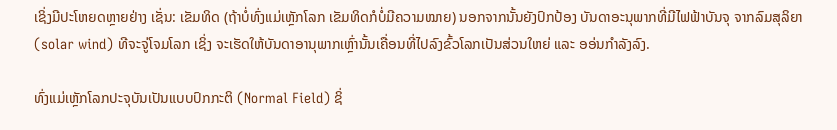ເຊິ່ງມີປະໂຫຍດຫຼາຍຢ່າງ ເຊັ່ນ: ເຂັມທິດ (ຖ້າບໍ່ທົ່ງແມ່ເຫຼັກໂລກ ເຂັມທິດກໍບໍ່ມີຄວາມໝາຍ) ນອກຈາກນັ້ນຍັງປົກປ້ອງ ບັນດາອະນຸພາກທີ່ມີໄຟຟ້າບັນຈຸ ຈາກລົມສຸລິຍາ (solar wind) ທີຈະຈູ່ໂຈມໂລກ ເຊິ່ງ ຈະເຮັດໃຫ້ບັນດາອານຸພາກເຫຼົ່ານັ້ນເຄື່ອນທີ່ໄປລົງຂົ້ວໂລກເປັນສ່ວນໃຫຍ່ ແລະ ອອ່ນກຳລັງລົງ.

ທົ່ງແມ່ເຫຼັກໂລກປະຈຸບັນເປັນແບບປົກກະຕິ (Normal Field) ຊິ່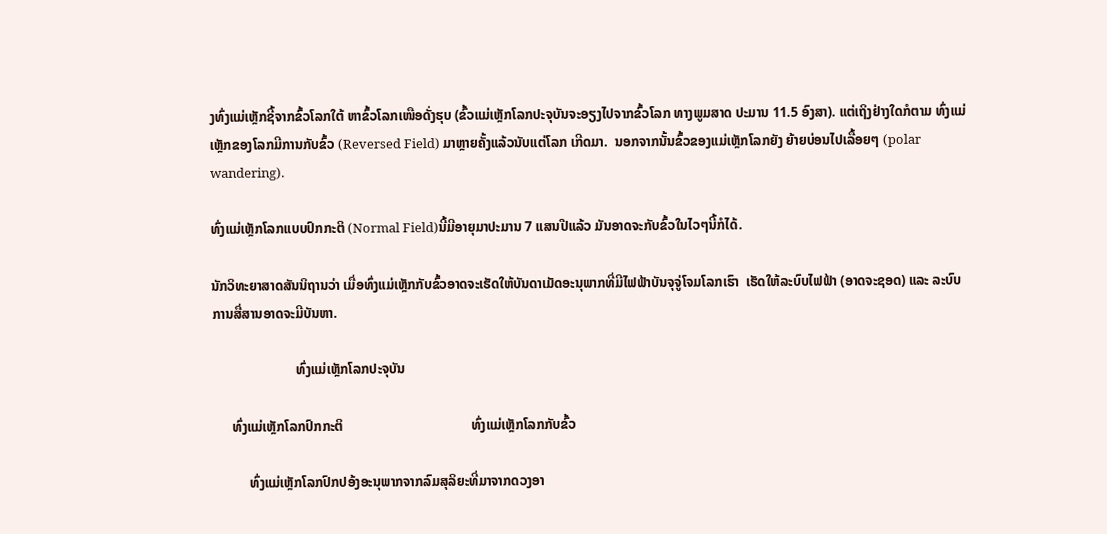ງທົ່ງແມ່ເຫຼັກຊີ້ຈາກຂົ້ວໂລກໃຕ້ ຫາຂົ້ວໂລກເໜືອດັ່ງຮຸບ (ຂົ້ວແມ່ເຫຼັກໂລກປະຈຸບັນຈະອຽງໄປຈາກຂົ້ວໂລກ ທາງພູມສາດ ປະມານ 11.5 ອົງສາ). ແຕ່ເຖິງຢ່າງໃດກໍຕາມ ທົ່ງແມ່ເຫຼັກຂອງໂລກມີການກັບຂົ້ວ (Reversed Field) ມາຫຼາຍຄັ້ງແລ້ວນັບແຕ່ໂລກ ເກີດມາ.  ນອກຈາກນັ້ນຂົ້ວຂອງແມ່ເຫຼັກໂລກຍັງ ຍ້າຍບ່ອນໄປເລື້ອຍໆ (polar wandering).

ທົ່ງແມ່ເຫຼັກໂລກແບບປົກກະຕິ (Normal Field)ນີ້ມີອາຍຸມາປະມານ 7 ແສນປີແລ້ວ ມັນອາດຈະກັບຂົ້ວໃນໄວໆນີ້ກໍໄດ້.

ນັກວິທະຍາສາດສັນນິຖານວ່າ ເມື່ອທົ່ງແມ່ເຫຼັກກັບຂົ້ວອາດຈະເຮັດໃຫ້ບັນດາເມັດອະນຸພາກທີ່ມີໄຟຟ້າບັນຈຸຈູ່ໂຈມໂລກເຮົາ  ເຮັດໃຫ້ລະບົບໄຟຟ້າ (ອາດຈະຊອດ) ແລະ ລະບົບການສື່ສານອາດຈະມີບັນຫາ.

                         ທົ່ງແມ່ເຫຼັກໂລກປະຈຸບັນ

      ທົ່ງແມ່ເຫຼັກໂລກປົກກະຕິ                                      ທົ່ງແມ່ເຫຼັກໂລກກັບຂົ້ວ

           ທົ່ງແມ່ເຫຼັກໂລກປົກປອ້ງອະນຸພາກຈາກລົມສຸລິຍະທີ່ມາຈາກດວງອາ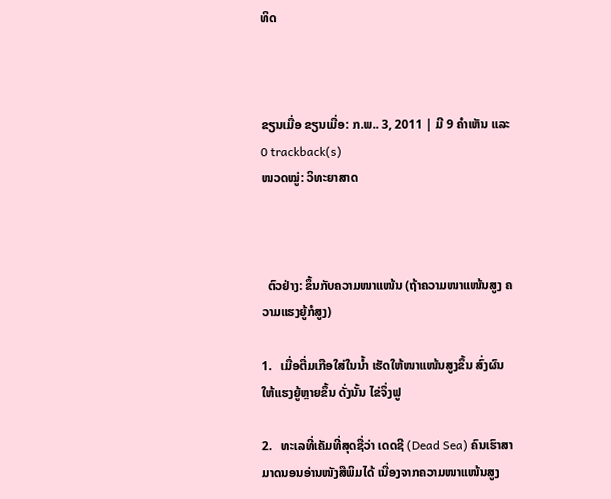ທິດ



ຂຽນເມື່ອ ຂຽນເມື່ອ: ກ.ພ.. 3, 2011 | ມີ 9 ຄຳເຫັນ ແລະ 0 trackback(s)
ໜວດໝູ່: ວິທະຍາສາດ



  ຕົວຢ່າງ: ຂຶ້ນກັບຄວາມໜາແໜ້ນ (ຖ້າຄວາມໜາແໜ້ນສູງ ຄວາມແຮງຍູ້ກໍສູງ)

1.   ເມື່ອຕື່ມເກືອໃສ່ໃນນ້ຳ ເຮັດໃຫ້ໜາແໜ້ນສູງຂຶ້ນ ສົ່ງຜົນໃຫ້ແຮງຍູ້ຫຼາຍຂຶ້ນ ດັ່ງນັ້ນ ໄຂ່ຈຶ່ງຟູ

2.   ທະເລທີ່ເຄັມທີ່ສຸດຊື່ວ່າ ເດດຊີ (Dead Sea) ຄົນເຮົາສາມາດນອນອ່ານໜັງສືພິມໄດ້ ເນື່ອງຈາກຄວາມໜາແໜ້ນສູງ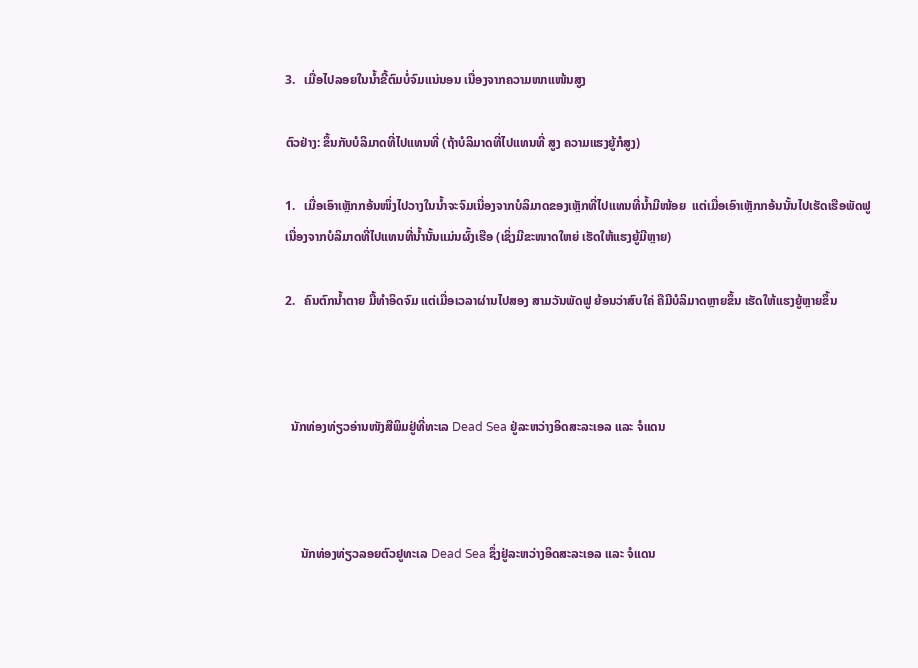3.   ເມື່ອໄປລອຍໃນນ້ຳຂີ້ຕົມບໍ່ຈົມແນ່ນອນ ເນື່ອງຈາກຄວາມໜາແໜ້ນສູງ

ຕົວຢ່າງ: ຂຶ້ນກັບບໍລິມາດທີ່ໄປແທນທີ່ (ຖ້າບໍລິມາດທີ່ໄປແທນທີ່ ສູງ ຄວາມແຮງຍູ້ກໍສູງ)

1.   ເມື່ອເອົາເຫຼັກກອ້ນໜຶ່ງໄປວາງໃນນ້ຳຈະຈົມເນື່ອງຈາກບໍລິມາດຂອງເຫຼັກທີ່ໄປແທນທີ່ນ້ຳມີໜ້ອຍ  ແຕ່ເມື່ອເອົາເຫຼັກກອ້ນນັ້ນໄປເຮັດເຮືອພັດຟູ ເນື່ອງຈາກບໍລິມາດທີ່ໄປແທນທີ່ນ້ຳນັ້ນແມ່ນຜົ້ງເຮືອ (ເຊິ່ງມີຂະໜາດໃຫຍ່ ເຮັດໃຫ້ແຮງຍູ້ມີຫຼາຍ)

2.   ຄົນຕົກນ້ຳຕາຍ ມື້ທຳອິດຈົມ ແຕ່ເມື່ອເວລາຜ່ານໄປສອງ ສາມວັນພັດຟູ ຍ້ອນວ່າສົບໃຄ່ ຄືມີບໍລິມາດຫຼາຍຂຶ້ນ ເຮັດໃຫ້ແຮງຍູ້ຫຼາຍຂຶ້ນ



  ນັກທ່ອງທ່ຽວອ່ານໜັງສືພິມຢູ່ທີ່ທະເລ Dead Sea ຢູ່ລະຫວ່າງອິດສະລະເອລ ແລະ ຈໍແດນ



     ນັກທ່ອງທ່ຽວລອຍຕົວຢູທະເລ Dead Sea ຊຶ່ງຢູ່ລະຫວ່າງອິດສະລະເອລ ແລະ ຈໍແດນ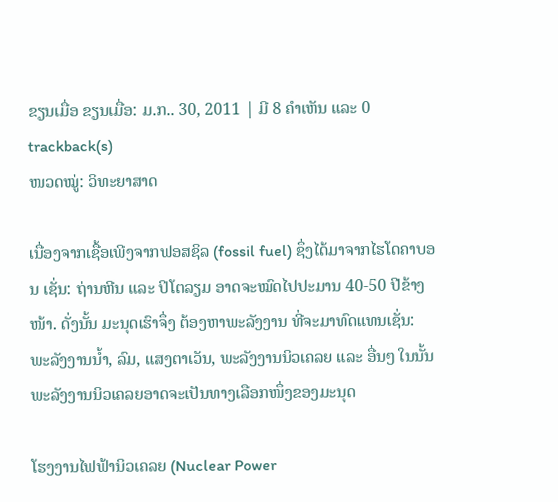ຂຽນເມື່ອ ຂຽນເມື່ອ: ມ.ກ.. 30, 2011 | ມີ 8 ຄຳເຫັນ ແລະ 0 trackback(s)
ໜວດໝູ່: ວິທະຍາສາດ

ເນື່ອງຈາກເຊື້ອເພີງຈາກຟອສຊິລ (fossil fuel) ຊຶ່ງໄດ້ມາຈາກໄຮໂດຄາບອນ ເຊັ່ນ: ຖ່ານຫີນ ແລະ ປິໂຕລຽມ ອາດຈະໝົດໄປປະມານ 40-50 ປີຂ້າງໜ້າ. ດັ່ງນັ້ນ ມະນຸດເຮົາຈຶ່ງ ຕ້ອງຫາພະລັງງານ ທີ່ຈະມາທົດແທນເຊັ່ນ: ພະລັງງານນ້ຳ, ລົມ, ແສງຕາເວັນ, ພະລັງງານນິວເຄລຍ ແລະ ອື່ນໆ ໃນນັ້ນ ພະລັງງານນິວເຄລຍອາດຈະເປັນທາງເລືອກໜຶ່ງຂອງມະນຸດ

ໂຮງງານໄຟຟ້ານິວເຄລຍ (Nuclear Power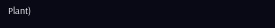Plant)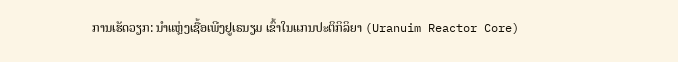ການເຮັດວຽກ: ນຳແຫຼ່ງເຊື້ອເພີງຢູເຣນຽມ ເຂົ້າໃນແກນປະຕິກິລິຍາ (Uranuim Reactor Core)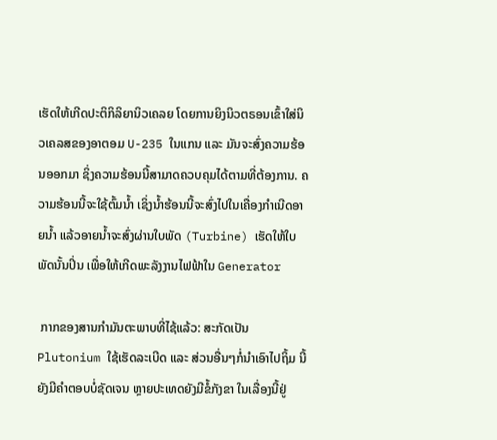ເຮັດໃຫ້ເກີດປະຕິກິລິຍານິວເຄລຍ ໂດຍການຍິງນິວຕຣອນເຂົ້າໃສ່ນິວເຄລສຂອງອາຕອມ U-235 ໃນແກນ ແລະ ມັນຈະສົ່ງຄວາມຮ້ອນອອກມາ ຊິ່ງຄວາມຮ້ອນນີ້ສາມາດຄວບຄຸມໄດ້ຕາມທີ່ຕ້ອງການ. ຄວາມຮ້ອນນີ້ຈະໃຊ້ຕົ້ມນ້ຳ ເຊິ່ງນ້ຳຮ້ອນນີ້ຈະສົ່ງໄປໃນເຄື່ອງກຳເນີດອາຍນ້ຳ ແລ້ວອາຍນ້ຳຈະສົ່ງຜ່ານໃບພັດ (Turbine) ເຮັດໃຫ້ໃບພັດນັ້ນປິ່ນ ເພື່ອໃຫ້ເກີດພະລັງງານໄຟຟ້າໃນ Generator

 ກາກຂອງສານກຳມັນຕະພາບທີ່ໄຊ້ແລ້ວ: ສະກັດເປັນ Plutonium ໃຊ້ເຮັດລະເບີດ ແລະ ສ່ວນອື່ນໆກໍ່ນຳເອົາໄປຖິ້ມ ນີ້ຍັງມີຄຳຕອບບໍ່ຊັດເຈນ ຫຼາຍປະເທດຍັງມີຂໍ້ກັງຂາ ໃນເລື່ອງນີ້ຢູ່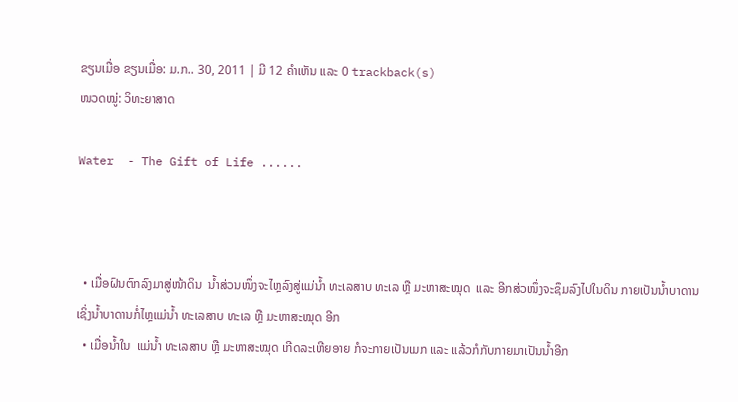ຂຽນເມື່ອ ຂຽນເມື່ອ: ມ.ກ.. 30, 2011 | ມີ 12 ຄຳເຫັນ ແລະ 0 trackback(s)
ໜວດໝູ່: ວິທະຍາສາດ

Water  - The Gift of Life ......



  • ເມື່ອຝົນຕົກລົງມາສູ່ໜ້າດິນ  ນ້ຳສ່ວນໜຶ່ງຈະໄຫຼລົງສູ່ແມ່ນ້ຳ ທະເລສາບ ທະເລ ຫຼື ມະຫາສະໝຸດ  ແລະ ອີກສ່ວໜຶ່ງຈະຊຶມລົງໄປໃນດິນ ກາຍເປັນນ້ຳບາດານ ເຊິ່ງນ້ຳບາດານກໍ່ໄຫຼແມ່ນ້ຳ ທະເລສາບ ທະເລ ຫຼື ມະຫາສະໝຸດ ອີກ
  • ເມື່ອນ້ຳໃນ  ແມ່ນ້ຳ ທະເລສາບ ຫຼື ມະຫາສະໝຸດ ເກີດລະເຫີຍອາຍ ກໍຈະກາຍເປັນເມກ ແລະ ແລ້ວກໍກັບກາຍມາເປັນນ້ຳອີກ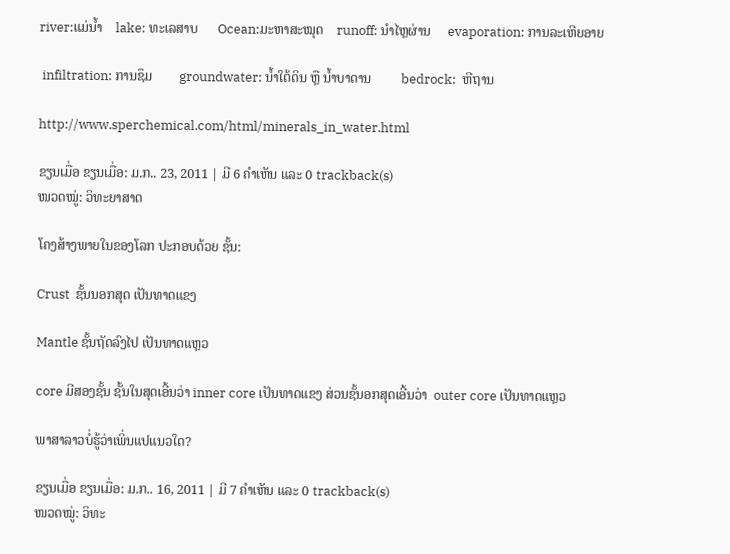river:ແມ່ນ້ຳ    lake: ທະເລສາບ      Ocean:ມະຫາສະໝຸດ    runoff: ນຳໄຫຼຜ່ານ     evaporation: ການລະເຫີຍອາຍ

 infiltration: ການຊຶມ        groundwater: ນ້ຳໃຕ້ດິນ ຫຼື ນ້ຳບາດານ         bedrock:  ຫີຖານ

http://www.sperchemical.com/html/minerals_in_water.html

ຂຽນເມື່ອ ຂຽນເມື່ອ: ມ.ກ.. 23, 2011 | ມີ 6 ຄຳເຫັນ ແລະ 0 trackback(s)
ໜວດໝູ່: ວິທະຍາສາດ

ໂຄງສ້າງພາຍໃນຂອງໂລກ ປະກອບດ້ວຍ ຊັ້ນ:

Crust  ຊັ້ນນອກສຸດ ເປັນທາດແຂງ

Mantle ຊັ້ນຖັດລົງໄປ ເປັນທາດແຫຼວ

core ມີສອງຊັ້ນ ຊັ້ນໃນສຸດເອີ້ນວ່າ inner core ເປັນທາດແຂງ ສ່ວນຊັ້ນອກສຸດເອີ້ນວ່າ  outer core ເປັນທາດແຫຼວ

ພາສາລາວບໍ່ຮູ້ວ່າເພິ່ນແປແນວໃດ?

ຂຽນເມື່ອ ຂຽນເມື່ອ: ມ.ກ.. 16, 2011 | ມີ 7 ຄຳເຫັນ ແລະ 0 trackback(s)
ໜວດໝູ່: ວິທະ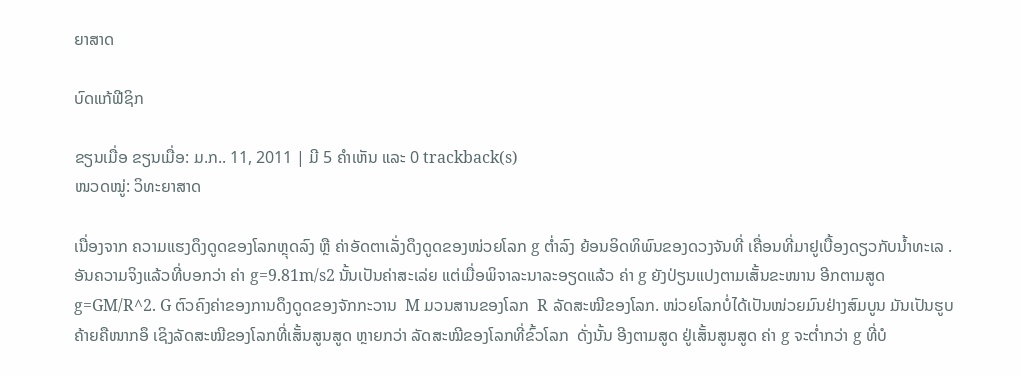ຍາສາດ

ບົດແກ້ຟີຊິກ

ຂຽນເມື່ອ ຂຽນເມື່ອ: ມ.ກ.. 11, 2011 | ມີ 5 ຄຳເຫັນ ແລະ 0 trackback(s)
ໜວດໝູ່: ວິທະຍາສາດ

ເນື່ອງຈາກ ຄວາມແຮງດຶງດູດຂອງໂລກຫຼຸດລົງ ຫຼື ຄ່າອັດຕາເລັ່ງດຶງດູດຂອງໜ່ວຍໂລກ g ຕ່ຳລົງ ຍ້ອນອິດທິພົນຂອງດວງຈັນທີ່ ເຄື່ອນທີ່ມາຢູເບື້ອງດຽວກັບນ້ຳທະເລ . ອັນຄວາມຈິງແລ້ວທີ່ບອກວ່າ ຄ່າ g=9.81m/s2 ນັ້ນເປັນຄ່າສະເລ່ຍ ແຕ່ເມື່ອພິຈາລະນາລະອຽດແລ້ວ ຄ່າ g ຍັງປ່ຽນແປງຕາມເສັ້ນຂະໜານ ອີກຕາມສູດ g=GM/R^2. G ຕົວຄົງຄ່າຂອງການດຶງດູດຂອງຈັກກະວານ  M ມວນສານຂອງໂລກ  R ລັດສະໝີຂອງໂລກ. ໜ່ວຍໂລກບໍ່ໄດ້ເປັນໜ່ວຍມົນຢ່າງສົມບູນ ມັນເປັນຮູບຄ້າຍຄືໜາກອຶ ເຊິງລັດສະໝີຂອງໂລກທີ່ເສັ້ນສູນສູດ ຫຼາຍກວ່າ ລັດສະໝີຂອງໂລກທີ່ຂົ້ວໂລກ  ດັ່ງນັ້ນ ອີງຕາມສູດ ຢູ່ເສັ້ນສູນສູດ ຄ່າ g ຈະຕ່ຳກວ່າ g ທີ່ບໍ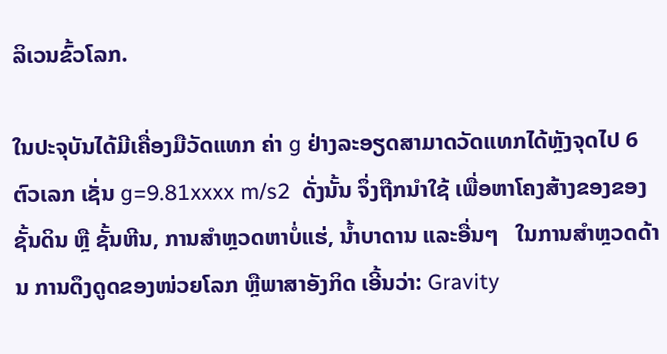ລິເວນຂົ້ວໂລກ.

ໃນປະຈຸບັນໄດ້ມີເຄື່ອງມືວັດແທກ ຄ່າ g ຢ່າງລະອຽດສາມາດວັດແທກໄດ້ຫຼັງຈຸດໄປ 6 ຕົວເລກ ເຊັ່ນ g=9.81xxxx m/s2  ດັ່ງນັ້ນ ຈຶ່ງຖືກນຳໃຊ້ ເພື່ອຫາໂຄງສ້າງຂອງຂອງຊັ້ນດິນ ຫຼື ຊັ້ນຫີນ, ການສຳຫຼວດຫາບໍ່ແຮ່, ນ້ຳບາດານ ແລະອື່ນໆ   ໃນການສຳຫຼວດດ້ານ ການດຶງດູດຂອງໜ່ວຍໂລກ ຫຼືພາສາອັງກິດ ເອີ້ນວ່າ: Gravity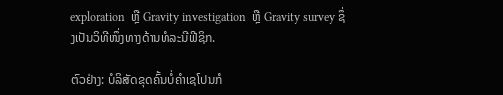exploration  ຫຼື Gravity investigation  ຫຼື Gravity survey ຊຶ່ງເປັນວິທີໜຶ່ງທາງດ້ານທໍລະນີຟີຊິກ.

ຕົວຢ່າງ: ບໍລິສັດຂຸດຄົ້ນບໍ່ຄຳເຊໂປນກໍ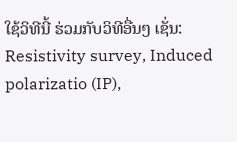ໃຊ້ວິທີນີ້ ຮ່ວມກັບວິທີອື່ນໆ ເຊັ່ນ: Resistivity survey, Induced polarizatio (IP),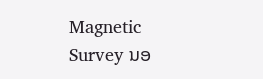Magnetic Survey ນອ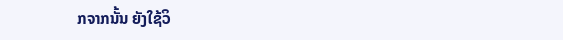ກຈາກນັ້ນ ຍັງໃຊ້ວິ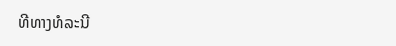ທີທາງທໍລະນີ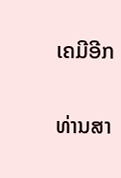ເຄມີອີກ

ທ່ານສາ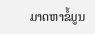ມາດຫາຂໍ້ມູນ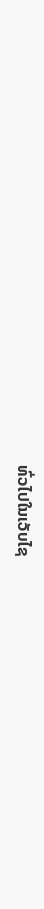ທົ່ວໄປໃນເວັບໄຊ